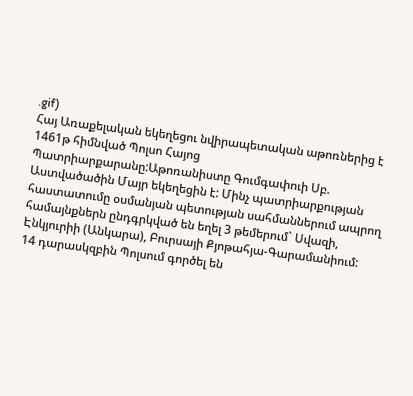.gif)
Հայ Առաքելական եկեղեցու նվիրապետական աթոռներից է 1461թ հիմնված Պոլսո Հայոց Պատրիարքարանը:Աթոռանիստը Գումգափուի Սբ. Աստվածածին Մայր եկեղեցին է: Մինչ պատրիարքության հաստատումը օսմանյան պետության սահմաններում ապրող համայնքներն ընդգրկված են եղել 3 թեմերում` Սվազի, Էնկյուրիի (Անկարա), Բուրսայի Քյոթահյա-Գարամանիում:
14 դարասկզբին Պոլսում գործել են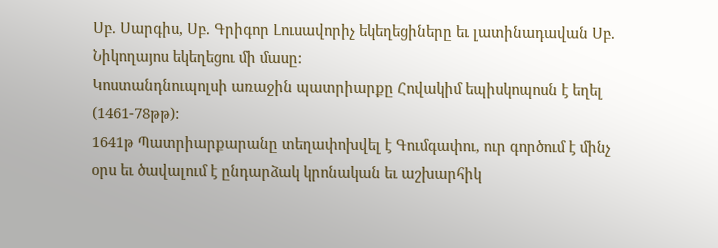Սբ. Սարգիս, Սբ. Գրիգոր Լուսավորիչ եկեղեցիները եւ լատինադավան Սբ. Նիկողայոս եկեղեցու մի մասը:
Կոստանդնուպոլսի առաջին պատրիարքը Հովակիմ եպիսկոպոսն է եղել (1461-78թթ):
1641թ Պատրիարքարանը տեղափոխվել է Գումգափու, ուր գործում է մինչ օրս եւ ծավալում է ընդարձակ կրոնական եւ աշխարհիկ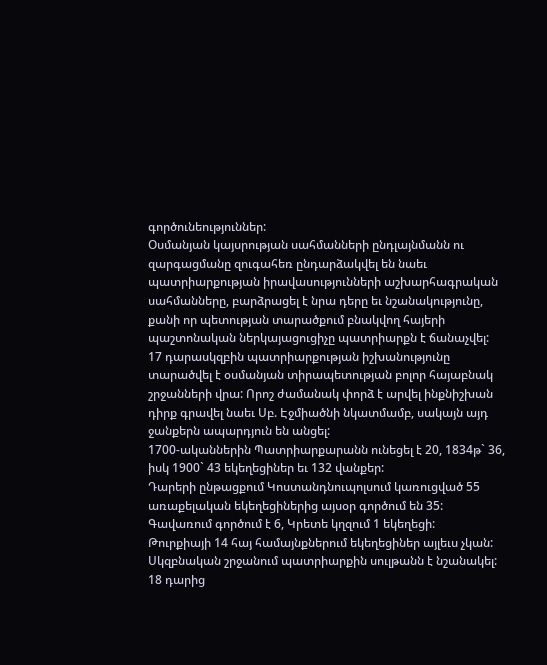գործունեություններ:
Օսմանյան կայսրության սահմանների ընդլայնմանն ու զարգացմանը զուգահեռ ընդարձակվել են նաեւ պատրիարքության իրավասությունների աշխարհագրական սահմանները, բարձրացել է նրա դերը եւ նշանակությունը, քանի որ պետության տարածքում բնակվող հայերի պաշտոնական ներկայացուցիչը պատրիարքն է ճանաչվել:
17 դարասկզբին պատրիարքության իշխանությունը տարածվել է օսմանյան տիրապետության բոլոր հայաբնակ շրջանների վրա: Որոշ ժամանակ փորձ է արվել ինքնիշխան դիրք գրավել նաեւ Սբ. Էջմիածնի նկատմամբ, սակայն այդ ջանքերն ապարդյուն են անցել:
1700-ականներին Պատրիարքարանն ունեցել է 20, 1834թ` 36, իսկ 1900` 43 եկեղեցիներ եւ 132 վանքեր:
Դարերի ընթացքում Կոստանդնուպոլսում կառուցված 55 առաքելական եկեղեցիներից այսօր գործում են 35: Գավառում գործում է 6, Կրետե կղզում 1 եկեղեցի:
Թուրքիայի 14 հայ համայնքներում եկեղեցիներ այլեւս չկան:
Սկզբնական շրջանում պատրիարքին սուլթանն է նշանակել: 18 դարից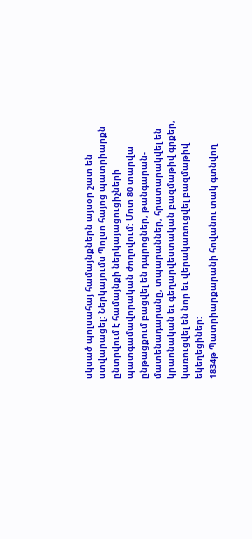սկսած պոլսահայ համայնքներն այսօր շատ են ստվարացել: Ներկայումս Պոլսո հայոց պատրիարքն ընտրվում է համայնքի ներկայացուցիչների պատգամավորական ժողովում: Մոտ 80 տարվա ընթացքում բացվել են դպրոցներ, թանգարան-մատենադարանը, տպարաններ, հրատարակվել են կրաոնական եւ գեղարվեստական բազմաթիվ գրքեր, կառուցվել են նոր եւ վերակառուցվել բազմաթիվ եկեղեցիներ:
1834թ Պատրիարքարանի հովանու տակ գտնվող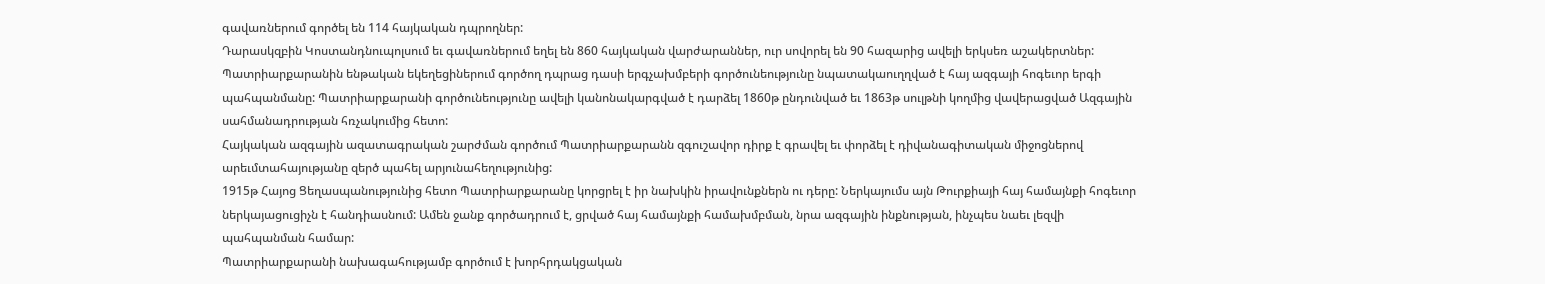գավառներում գործել են 114 հայկական դպրողներ:
Դարասկզբին Կոստանդնուպոլսում եւ գավառներում եղել են 860 հայկական վարժարաններ, ուր սովորել են 90 հազարից ավելի երկսեռ աշակերտներ:
Պատրիարքարանին ենթական եկեղեցիներում գործող դպրաց դասի երգչախմբերի գործունեությունը նպատակաուղղված է հայ ազգայի հոգեւոր երգի պահպանմանը: Պատրիարքարանի գործունեությունը ավելի կանոնակարգված է դարձել 1860թ ընդունված եւ 1863թ սուլթնի կողմից վավերացված Ազգային սահմանադրության հռչակումից հետո:
Հայկական ազգային ազատագրական շարժման գործում Պատրիարքարանն զգուշավոր դիրք է գրավել եւ փորձել է դիվանագիտական միջոցներով արեւմտահայությանը զերծ պահել արյունահեղությունից:
1915թ Հայոց Ցեղասպանությունից հետո Պատրիարքարանը կորցրել է իր նախկին իրավունքներն ու դերը: Ներկայումս այն Թուրքիայի հայ համայնքի հոգեւոր ներկայացուցիչն է հանդիասնում: Ամեն ջանք գործադրում է, ցրված հայ համայնքի համախմբման, նրա ազգային ինքնության, ինչպես նաեւ լեզվի պահպանման համար:
Պատրիարքարանի նախագահությամբ գործում է խորհրդակցական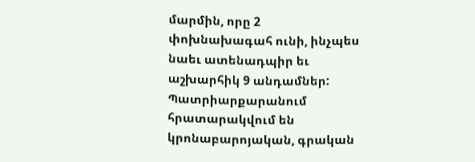մարմին, որը 2 փոխնախագահ ունի, ինչպես նաեւ ատենադպիր եւ աշխարհիկ 9 անդամներ: Պատրիարքարանում հրատարակվում են կրոնաբարոյական, գրական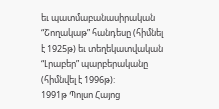եւ պատմաբանասիրական “Շողակաթ” հանդեսը (հիմնել է 1925թ) եւ տեղեկատվական “Լրաբեր” պարբերականը (հիմնվել է 1996թ):
1991թ Պոլսո Հայոց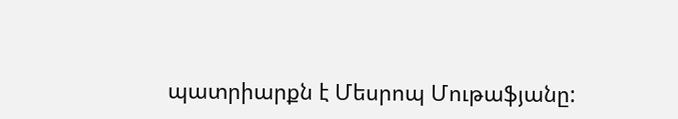պատրիարքն է Մեսրոպ Մութաֆյանը: